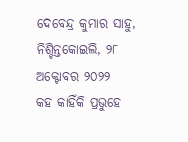ଦେବେନ୍ଦ୍ର କୁମାର ସାହୁ, ନିଶ୍ଚିନ୍ତକୋଇଲି, ୨୮ ଅକ୍ଟୋବର ୨୦୨୨
କହ କାହିଁକି ପ୍ରଭୁହେ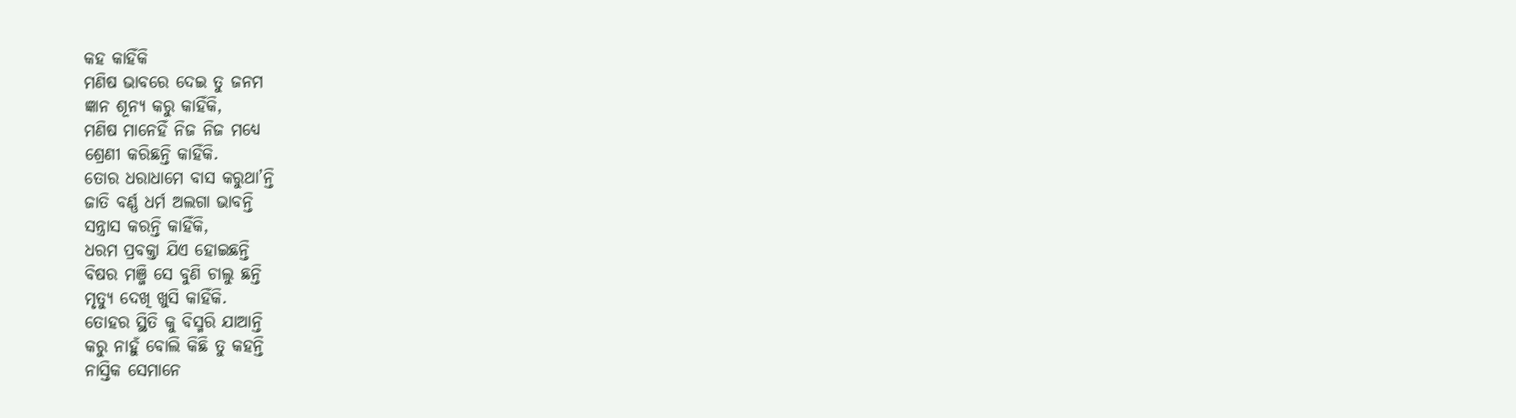କହ କାହିଁକି
ମଣିଷ ଭାବରେ ଦେଇ ତୁ ଜନମ
ଜ୍ଞାନ ଶୂନ୍ୟ କରୁ କାହିଁକି,
ମଣିଷ ମାନେହିଁ ନିଜ ନିଜ ମଧ୍ୟେ
ଶ୍ରେଣୀ କରିଛନ୍ତି କାହିଁକି.
ତୋର ଧରାଧାମେ ବାସ କରୁଥା’ନ୍ତି
ଜାତି ବର୍ଣ୍ଣ ଧର୍ମ ଅଲଗା ଭାବନ୍ତି
ସନ୍ତ୍ରାସ କରନ୍ତି କାହିଁକି,
ଧରମ ପ୍ରବକ୍ତା ଯିଏ ହୋଇଛନ୍ତି
ବିଷର ମଞ୍ଜି ସେ ବୁଣି ଚାଲୁ ଛନ୍ତି
ମୃତ୍ୟୁ ଦେଖି ଖୁସି କାହିଁକି.
ତୋହର ସ୍ଥିତି କୁ ବିସ୍ମରି ଯାଆନ୍ତି
କରୁ ନାହୁଁ ବୋଲି କିଛି ତୁ କହନ୍ତି
ନାସ୍ତିକ ସେମାନେ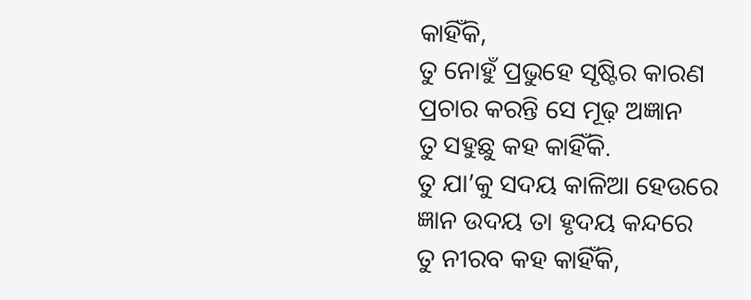କାହିଁକି,
ତୁ ନୋହୁଁ ପ୍ରଭୁହେ ସୃଷ୍ଟିର କାରଣ
ପ୍ରଚାର କରନ୍ତି ସେ ମୂଢ଼ ଅଜ୍ଞାନ
ତୁ ସହୁଛୁ କହ କାହିଁକି.
ତୁ ଯା’କୁ ସଦୟ କାଳିଆ ହେଉରେ
ଜ୍ଞାନ ଉଦୟ ତା ହୃଦୟ କନ୍ଦରେ
ତୁ ନୀରବ କହ କାହିଁକି,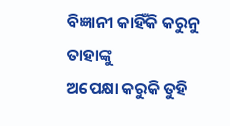ବିଜ୍ଞାନୀ କାହିଁକି କରୁନୁ ତାହାଙ୍କୁ
ଅପେକ୍ଷା କରୁକି ତୁହି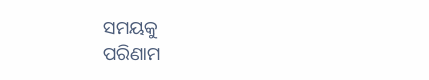ସମୟକୁ
ପରିଣାମ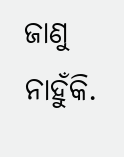ଜାଣୁ ନାହୁଁକି.